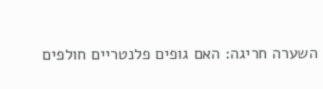השערה חריגה: האם גופים פלנטריים חולפים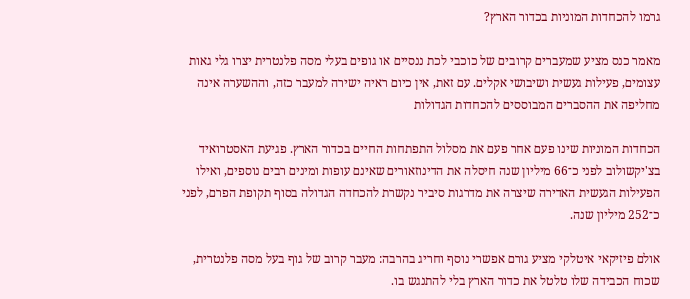גרמו להכחדות המוניות בכדור הארץ?

מאמר כנס מציע שמעברים קרובים של כוכבי לכת ננסיים או גופים בעלי מסה פלנטרית יצרו גלי גאות עצומים, פעילות געשית ושיבושי אקלים. עם זאת, אין כיום ראיה ישירה למעבר כזה, וההשערה אינה מחליפה את ההסברים המבוססים להכחדות הגדולות

הכחדות המוניות שינו פעם אחר פעם את מסלול התפתחות החיים בכדור הארץ. פגיעת האסטרואיד בצ'יקשולוב לפני כ־66 מיליון שנה חיסלה את הדינוזאורים שאינם עופות ומינים רבים נוספים, ואילו הפעילות הגעשית האדירה שיצרה את מדרגות סיביר נקשרת להכחדה הגדולה בסוף תקופת הפרם, לפני כ־252 מיליון שנה.

אולם פיזיקאי איטלקי מציע גורם אפשרי נוסף וחריג בהרבה: מעבר קרוב של גוף בעל מסה פלנטרית, שכוח הכבידה שלו טלטל את כדור הארץ בלי להתנגש בו.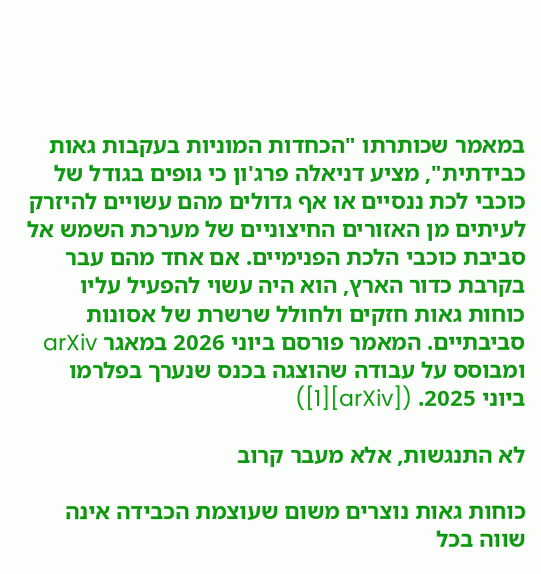במאמר שכותרתו "הכחדות המוניות בעקבות גאות כבידתית", מציע דניאלה פרג'ון כי גופים בגודל של כוכבי לכת ננסיים או אף גדולים מהם עשויים להיזרק לעיתים מן האזורים החיצוניים של מערכת השמש אל סביבת כוכבי הלכת הפנימיים. אם אחד מהם עבר בקרבת כדור הארץ, הוא היה עשוי להפעיל עליו כוחות גאות חזקים ולחולל שרשרת של אסונות סביבתיים. המאמר פורסם ביוני 2026 במאגר arXiv ומבוסס על עבודה שהוצגה בכנס שנערך בפלרמו ביוני 2025. ([arXiv][1])

לא התנגשות, אלא מעבר קרוב

כוחות גאות נוצרים משום שעוצמת הכבידה אינה שווה בכל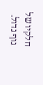חלקיו של גוף גדול.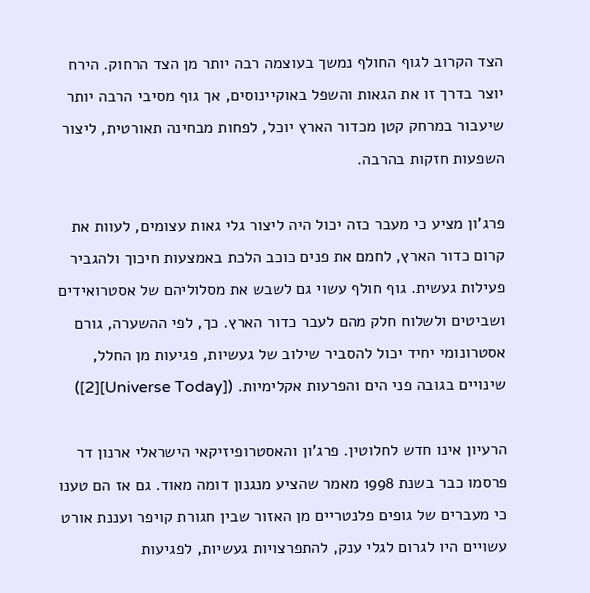הצד הקרוב לגוף החולף נמשך בעוצמה רבה יותר מן הצד הרחוק. הירח יוצר בדרך זו את הגאות והשפל באוקיינוסים, אך גוף מסיבי הרבה יותר שיעבור במרחק קטן מכדור הארץ יוכל, לפחות מבחינה תאורטית, ליצור השפעות חזקות בהרבה.

פרג'ון מציע כי מעבר כזה יכול היה ליצור גלי גאות עצומים, לעוות את קרום כדור הארץ, לחמם את פנים כוכב הלכת באמצעות חיכוך ולהגביר פעילות געשית. גוף חולף עשוי גם לשבש את מסלוליהם של אסטרואידים ושביטים ולשלוח חלק מהם לעבר כדור הארץ. כך, לפי ההשערה, גורם אסטרונומי יחיד יכול להסביר שילוב של געשיות, פגיעות מן החלל, שינויים בגובה פני הים והפרעות אקלימיות. ([Universe Today][2])

הרעיון אינו חדש לחלוטין. פרג'ון והאסטרופיזיקאי הישראלי ארנון דר פרסמו כבר בשנת 1998 מאמר שהציע מנגנון דומה מאוד. גם אז הם טענו כי מעברים של גופים פלנטריים מן האזור שבין חגורת קויפר ועננת אורט עשויים היו לגרום לגלי ענק, להתפרצויות געשיות, לפגיעות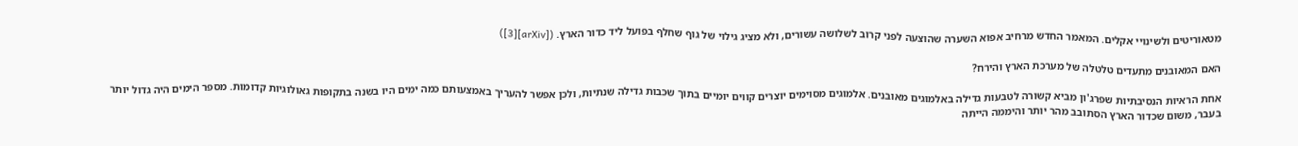מטאוריטים ולשינויי אקלים. המאמר החדש מרחיב אפוא השערה שהוצעה לפני קרוב לשלושה עשורים, ולא מציג גילוי של גוף שחלף בפועל ליד כדור הארץ. ([arXiv][3])

האם המאובנים מתעדים טלטלה של מערכת הארץ והירח?

אחת הראיות הנסיבתיות שפרג'ון מביא קשורה לטבעות גדילה באלמוגים מאובנים. אלמוגים מסוימים יוצרים קווים יומיים בתוך שכבות גדילה שנתיות, ולכן אפשר להעריך באמצעותם כמה ימים היו בשנה בתקופות גאולוגיות קדומות. מספר הימים היה גדול יותר בעבר, משום שכדור הארץ הסתובב מהר יותר והיממה הייתה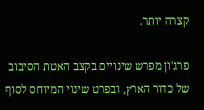קצרה יותר.

פרג'ון מפרש שינויים בקצב האטת הסיבוב של כדור הארץ, ובפרט שינוי המיוחס לסוף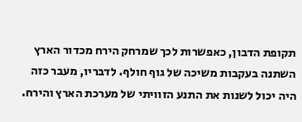תקופת הדבון, כאפשרות לכך שמרחק הירח מכדור הארץ השתנה בעקבות משיכה של גוף חולף. לדבריו, מעבר כזה היה יכול לשנות את התנע הזוויתי של מערכת הארץ והירח.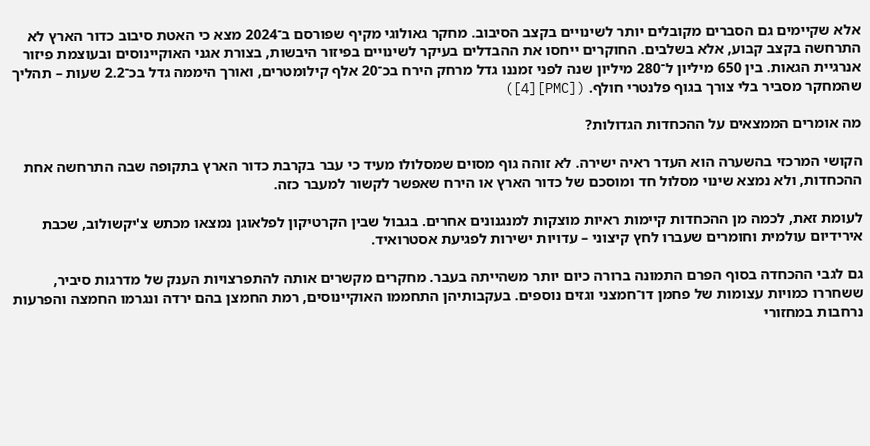אלא שקיימים גם הסברים מקובלים יותר לשינויים בקצב הסיבוב. מחקר גאולוגי מקיף שפורסם ב־2024 מצא כי האטת סיבוב כדור הארץ לא התרחשה בקצב קבוע, אלא בשלבים. החוקרים ייחסו את ההבדלים בעיקר לשינויים בפיזור היבשות, בצורת אגני האוקיינוסים ובעוצמת פיזור אנרגיית הגאות. בין 650 מיליון ל־280 מיליון שנה לפני זמננו גדל מרחק הירח בכ־20 אלף קילומטרים, ואורך היממה גדל בכ־2.2 שעות – תהליך שהמחקר מסביר בלי צורך בגוף פלנטרי חולף. ([PMC][4])

מה אומרים הממצאים על ההכחדות הגדולות?

הקושי המרכזי בהשערה הוא העדר ראיה ישירה. לא זוהה גוף מסוים שמסלולו מעיד כי עבר בקרבת כדור הארץ בתקופה שבה התרחשה אחת ההכחדות, ולא נמצא שינוי מסלול חד ומוסכם של כדור הארץ או הירח שאפשר לקשור למעבר כזה.

לעומת זאת, לכמה מן ההכחדות קיימות ראיות מוצקות למנגנונים אחרים. בגבול שבין הקרטיקון לפלאוגן נמצאו מכתש צ'יקשולוב, שכבת אירידיום עולמית וחומרים שעברו לחץ קיצוני – עדויות ישירות לפגיעת אסטרואיד.

גם לגבי ההכחדה בסוף הפרם התמונה ברורה כיום יותר משהייתה בעבר. מחקרים מקשרים אותה להתפרצויות הענק של מדרגות סיביר, ששחררו כמויות עצומות של פחמן דו־חמצני וגזים נוספים. בעקבותיהן התחממו האוקיינוסים, רמת החמצן בהם ירדה ונגרמו החמצה והפרעות נרחבות במחזורי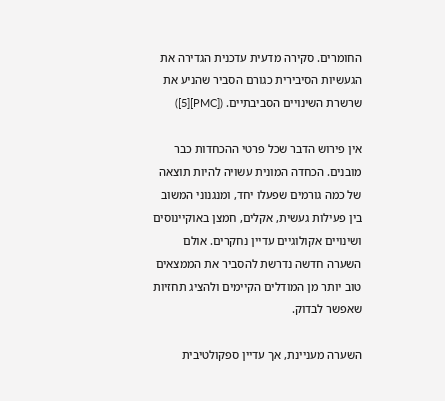החומרים. סקירה מדעית עדכנית הגדירה את הגעשיות הסיבירית כגורם הסביר שהניע את שרשרת השינויים הסביבתיים. ([PMC][5])

אין פירוש הדבר שכל פרטי ההכחדות כבר מובנים. הכחדה המונית עשויה להיות תוצאה של כמה גורמים שפעלו יחד, ומנגנוני המשוב בין פעילות געשית, אקלים, חמצן באוקיינוסים ושינויים אקולוגיים עדיין נחקרים. אולם השערה חדשה נדרשת להסביר את הממצאים טוב יותר מן המודלים הקיימים ולהציג תחזיות שאפשר לבדוק.

השערה מעניינת, אך עדיין ספקולטיבית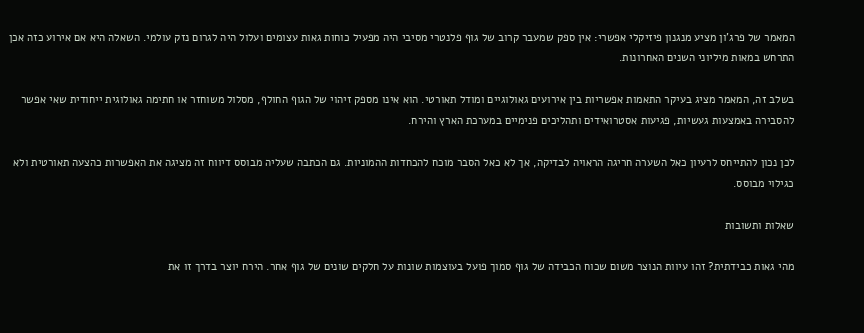המאמר של פרג'ון מציע מנגנון פיזיקלי אפשרי: אין ספק שמעבר קרוב של גוף פלנטרי מסיבי היה מפעיל כוחות גאות עצומים ועלול היה לגרום נזק עולמי. השאלה היא אם אירוע כזה אכן התרחש במאות מיליוני השנים האחרונות.

בשלב זה, המאמר מציג בעיקר התאמות אפשריות בין אירועים גאולוגיים ומודל תאורטי. הוא אינו מספק זיהוי של הגוף החולף, מסלול משוחזר או חתימה גאולוגית ייחודית שאי אפשר להסבירה באמצעות געשיות, פגיעות אסטרואידים ותהליכים פנימיים במערכת הארץ והירח.

לכן נכון להתייחס לרעיון כאל השערה חריגה הראויה לבדיקה, אך לא כאל הסבר מוכח להכחדות ההמוניות. גם הכתבה שעליה מבוסס דיווח זה מציגה את האפשרות כהצעה תאורטית ולא כגילוי מבוסס.

שאלות ותשובות

מהי גאות כבידתית? זהו עיוות הנוצר משום שכוח הכבידה של גוף סמוך פועל בעוצמות שונות על חלקים שונים של גוף אחר. הירח יוצר בדרך זו את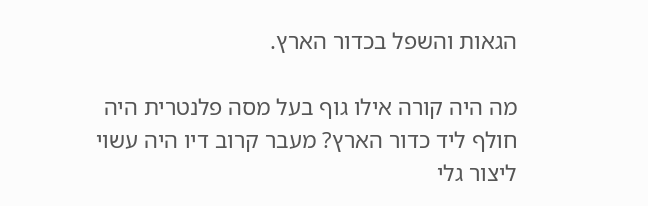הגאות והשפל בכדור הארץ.

מה היה קורה אילו גוף בעל מסה פלנטרית היה חולף ליד כדור הארץ? מעבר קרוב דיו היה עשוי ליצור גלי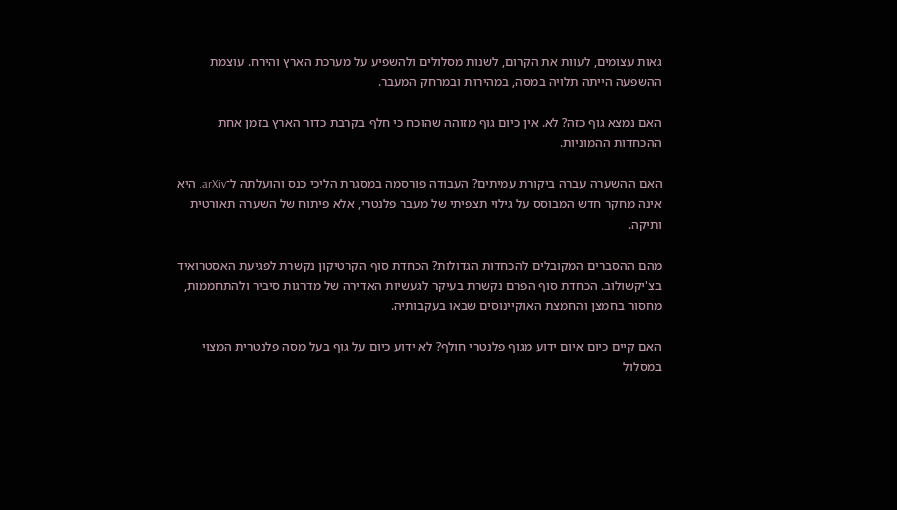גאות עצומים, לעוות את הקרום, לשנות מסלולים ולהשפיע על מערכת הארץ והירח. עוצמת ההשפעה הייתה תלויה במסה, במהירות ובמרחק המעבר.

האם נמצא גוף כזה? לא. אין כיום גוף מזוהה שהוכח כי חלף בקרבת כדור הארץ בזמן אחת ההכחדות ההמוניות.

האם ההשערה עברה ביקורת עמיתים? העבודה פורסמה במסגרת הליכי כנס והועלתה ל־arXiv. היא אינה מחקר חדש המבוסס על גילוי תצפיתי של מעבר פלנטרי, אלא פיתוח של השערה תאורטית ותיקה.

מהם ההסברים המקובלים להכחדות הגדולות? הכחדת סוף הקרטיקון נקשרת לפגיעת האסטרואיד בצ'יקשולוב. הכחדת סוף הפרם נקשרת בעיקר לגעשיות האדירה של מדרגות סיביר ולהתחממות, מחסור בחמצן והחמצת האוקיינוסים שבאו בעקבותיה.

האם קיים כיום איום ידוע מגוף פלנטרי חולף? לא ידוע כיום על גוף בעל מסה פלנטרית המצוי במסלול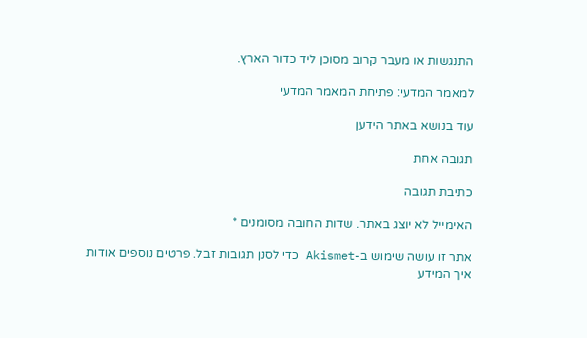התנגשות או מעבר קרוב מסוכן ליד כדור הארץ.

למאמר המדעי: פתיחת המאמר המדעי

עוד בנושא באתר הידען

תגובה אחת

כתיבת תגובה

האימייל לא יוצג באתר. שדות החובה מסומנים *

אתר זו עושה שימוש ב-Akismet כדי לסנן תגובות זבל. פרטים נוספים אודות איך המידע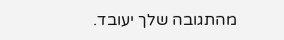מהתגובה שלך יעובד.